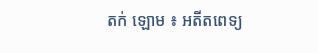តក់ ឡោម ៖ អតីតពេទ្យ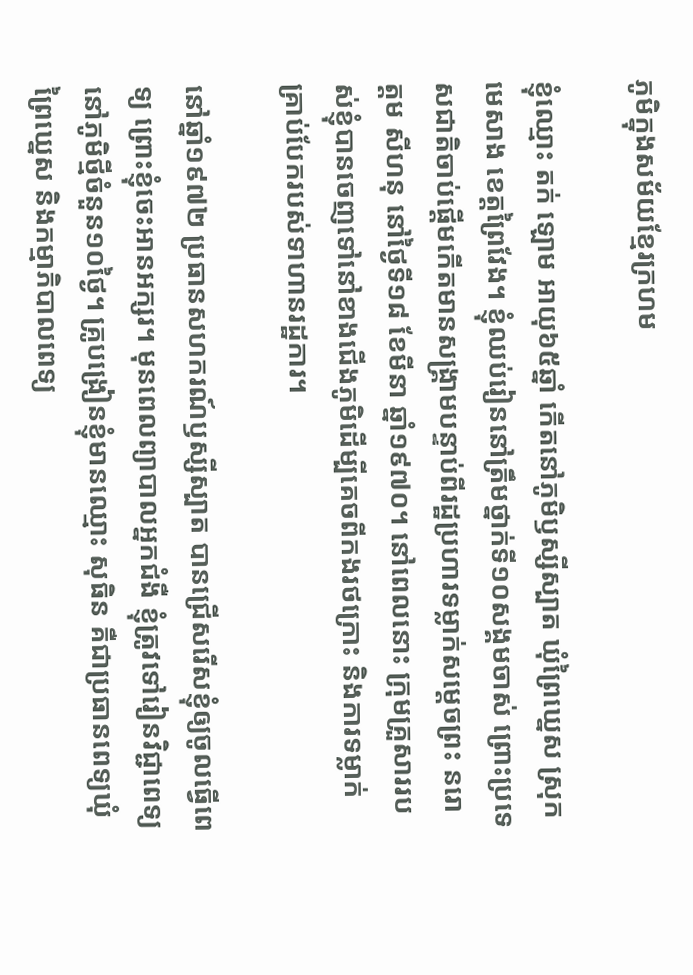ភូមិក្នុងសម័យខ្មែរក្រហម

ខ្ញុំឈ្មោះ តក់ ឡោម អាយុ៦៥ឆ្នាំ កើតនៅភូមិឫស្សីស្បាត ឃុំព្រៃឃ្នេស ស្រុកមេសាង ខេត្តព្រៃវែង។ ខ្ញុំឈប់រៀននៅត្រឹមថ្នាក់ទី១០សង្គមចាស់ ព្រោះប្រទេសជាតិចាប់ផ្ដើមកើតមានសង្គ្រាមបន្ទាប់ពីរដ្ឋប្រហារទម្លាក់សម្តេចព្រះ នរោត្តម សីហនុ នៅថ្ងៃទី១៨ ខែមីនា ឆ្នាំ១៩៧០។ នៅពេលនោះ ក្រុមគ្រួសាររបស់ខ្ញុំបានចេញទៅនៅខាងជើងភូមិដើម្បីគេចពីកងរថក្រោះ និងការទម្លាក់គ្រាប់បែករបស់ទាហានរដ្ឋការ។

នៅឆ្នាំ១៩៧២ ប្រធានសហករណ៍ឫស្សីស្បាត បានជ្រើសរើសខ្ញុំឲ្យចូលធ្វើពេទ្យ ព្រោះខ្ញុំចេះអានអក្សរ។ មុនពេលព្យាបាលអ្នកជំងឺ ខ្ញុំត្រូវទៅរៀនវិជ្ជាពេទ្យនៅភូមិថ្មីចំនួន១០ថ្ងៃ។ គ្រូបង្រៀនខ្ញុំមានឈ្មោះ សុធិន គឺជាប្រធានពេទ្យឃុំព្រៃឃ្នេស និងកម្មាភិបាលពេទ្យ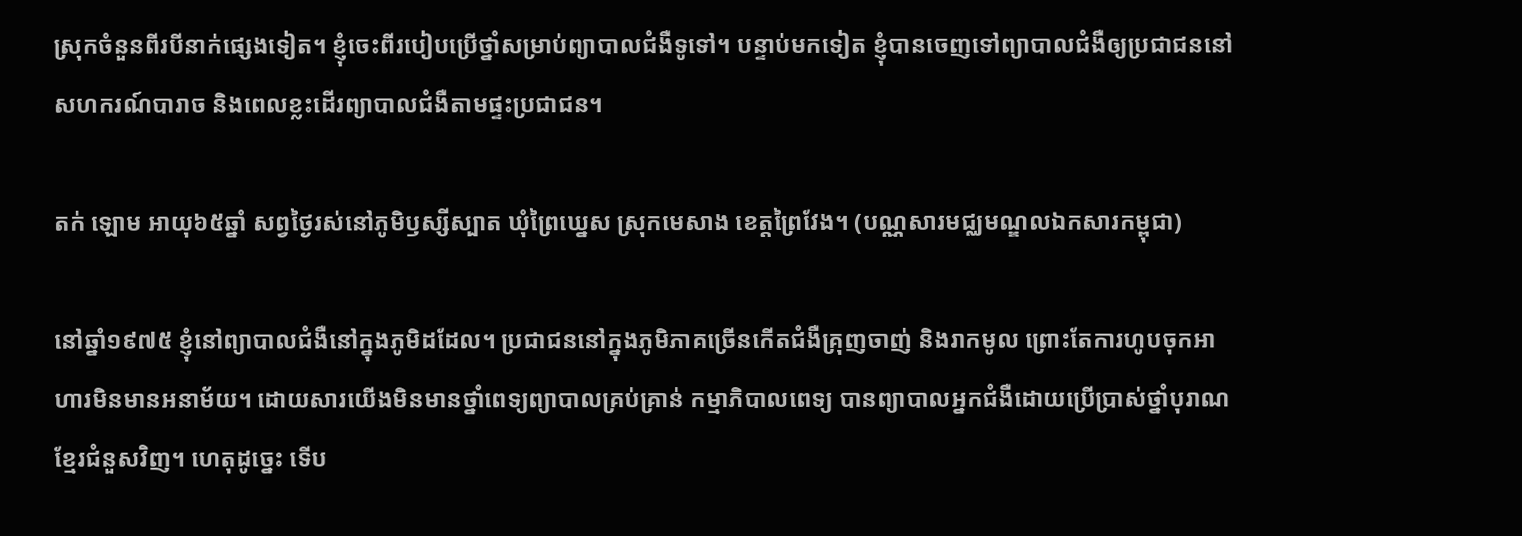ស្រុកចំនួនពីរបីនាក់ផ្សេងទៀត។ ខ្ញុំចេះពីរបៀបប្រើថ្នាំសម្រាប់ព្យាបាលជំងឺទូទៅ។ បន្ទាប់មកទៀត ខ្ញុំបានចេញទៅព្យាបាលជំងឺឲ្យប្រជាជននៅសហករណ៍បារាច និងពេលខ្លះដើរព្យាបាលជំងឺតាមផ្ទះប្រជាជន។

តក់ ឡោម អាយុ៦៥ឆ្នាំ សព្វថ្ងៃរស់នៅភូមិឫស្សីស្បាត ឃុំព្រៃឃ្នេស ស្រុកមេសាង ខេត្តព្រៃវែង។ (បណ្ណសារមជ្ឈមណ្ឌលឯកសារកម្ពុជា)

នៅឆ្នាំ១៩៧៥ ខ្ញុំនៅព្យាបាលជំងឺនៅក្នុងភូមិដដែល។ ប្រជាជននៅក្នុងភូមិភាគច្រើនកើតជំងឺគ្រុញចាញ់ និងរាកមូល ព្រោះតែការហូបចុកអាហារមិនមានអនាម័យ។ ដោយសារយើងមិនមានថ្នាំពេទ្យព្យាបាលគ្រប់គ្រាន់ កម្មាភិបាលពេទ្យ បានព្យាបាលអ្នកជំងឺដោយប្រើប្រាស់ថ្នាំបុរាណខ្មែរជំនួសវិញ។ ហេតុដូច្នេះ ទើប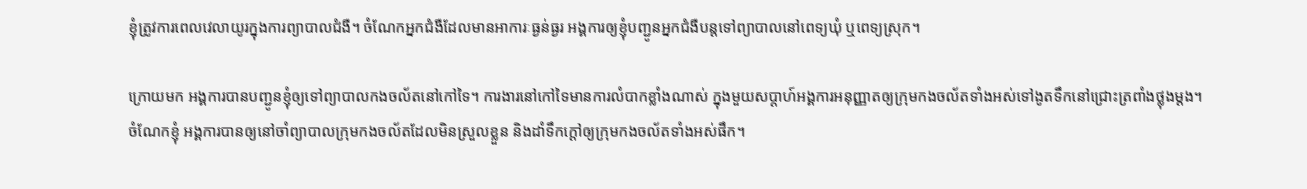ខ្ញុំត្រូវការពេលវេលាយូរក្នុងការព្យាបាលជំងឺ។ ចំណែកអ្នកជំងឺដែលមានអាការៈធ្ងន់ធ្ងរ អង្គការឲ្យខ្ញុំបញ្ជូនអ្នកជំងឺបន្តទៅព្យាបាលនៅពេទ្យឃុំ ឬពេទ្យស្រុក។

ក្រោយមក អង្គការបានបញ្ជូនខ្ញុំឲ្យទៅព្យាបាលកងចល័តនៅកៅទៃ។ ការងារនៅកៅទៃមានការលំបាកខ្លាំងណាស់ ក្នុងមួយសប្ដាហ៍អង្គការអនុញ្ញាតឲ្យក្រុមកងចល័តទាំងអស់ទៅងូតទឹកនៅជ្រោះត្រពាំងថ្លុងម្តង។ ចំណែកខ្ញុំ អង្គការបានឲ្យនៅចាំព្យាបាលក្រុមកងចល័តដែលមិនស្រួលខ្លួន និងដាំទឹកក្ដៅឲ្យក្រុមកងចល័តទាំងអស់ផឹក។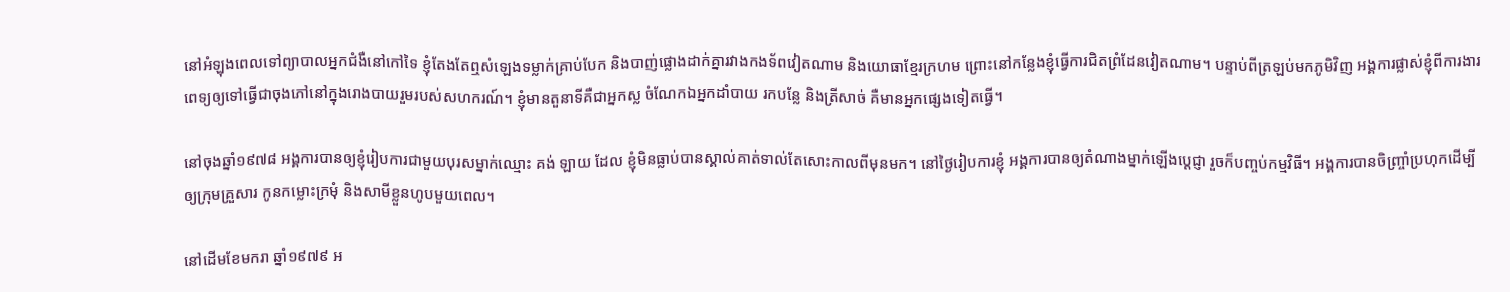នៅអំឡុងពេលទៅព្យាបាលអ្នកជំងឺនៅកៅទៃ ខ្ញុំតែងតែឮសំឡេងទម្លាក់គ្រាប់បែក និងបាញ់ផ្លោងដាក់គ្នារវាងកងទ័ពវៀតណាម និងយោធាខ្មែរក្រហម ព្រោះនៅកន្លែងខ្ញុំធ្វើការជិតព្រំដែនវៀតណាម។ បន្ទាប់ពីត្រឡប់មកភូមិវិញ អង្គការផ្លាស់ខ្ញុំពីការងារពេទ្យឲ្យទៅធ្វើជាចុងភៅនៅក្នុងរោងបាយរួមរបស់សហករណ៍។ ខ្ញុំមានតួនាទីគឺជាអ្នកស្ល ចំណែកឯអ្នកដាំបាយ រកបន្លែ និងត្រីសាច់ គឺមានអ្នកផ្សេងទៀតធ្វើ។

នៅចុងឆ្នាំ១៩៧៨ អង្គការបានឲ្យខ្ញុំរៀបការជាមួយបុរសម្នាក់ឈ្មោះ គង់ ឡាយ ដែល ខ្ញុំមិនធ្លាប់បានស្គាល់គាត់ទាល់តែសោះកាលពីមុនមក។ នៅថ្ងៃរៀបការខ្ញុំ អង្គការបានឲ្យតំណាងម្នាក់ឡើងប្តេជ្ញា រួចក៏បញ្ចប់កម្មវិធី។ អង្គការបានចិញ្ច្រាំប្រហុកដើម្បីឲ្យក្រុមគ្រួសារ កូនកម្លោះក្រមុំ និងសាមីខ្លួនហូបមួយពេល។

នៅដើមខែមករា ឆ្នាំ១៩៧៩ អ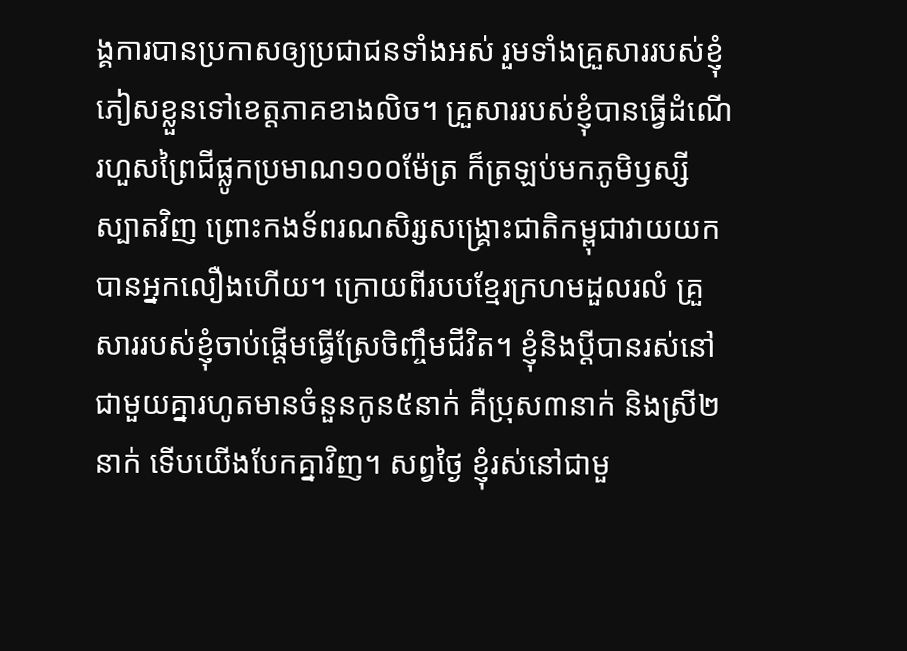ង្គការបានប្រកាសឲ្យប្រជាជនទាំងអស់ រួមទាំងគ្រួសាររបស់ខ្ញុំភៀសខ្លួនទៅខេត្តភាគខាងលិច។ គ្រួសាររបស់ខ្ញុំបានធ្វើដំណើរហួសព្រៃជីផ្លូកប្រមាណ១០០ម៉ែត្រ ក៏ត្រឡប់មកភូមិឫស្សីស្បាតវិញ ព្រោះកងទ័ពរណសិរ្សសង្រ្គោះជាតិកម្ពុជាវាយយកបានអ្នកលឿងហើយ។ ក្រោយពីរបបខ្មែរក្រហមដួលរលំ គ្រួសាររបស់ខ្ញុំចាប់ផ្ដើមធ្វើស្រែចិញ្ចឹមជីវិត។ ខ្ញុំនិងប្តីបានរស់នៅជាមួយគ្នារហូតមានចំនួនកូន៥នាក់ គឺប្រុស៣នាក់ និងស្រី២នាក់ ទើបយើងបែកគ្នាវិញ។ សព្វថ្ងៃ ខ្ញុំរស់នៅជាមួ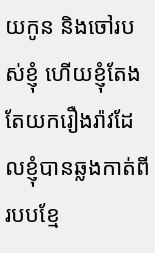យកូន និងចៅរបស់ខ្ញុំ ហើយខ្ញុំតែងតែយករឿងរ៉ាវដែលខ្ញុំបានឆ្លងកាត់ពីរបបខ្មែ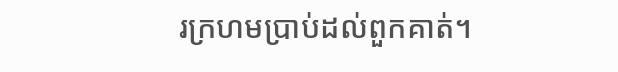រក្រហមប្រាប់ដល់ពួកគាត់។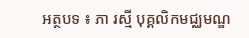អត្ថបទ ៖ ភា រស្មី បុគ្គលិកមជ្ឈមណ្ឌ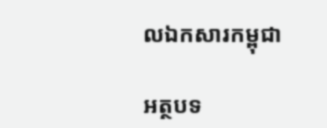លឯកសារកម្ពុជា

អត្ថបទ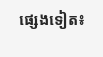ផ្សេងទៀត៖